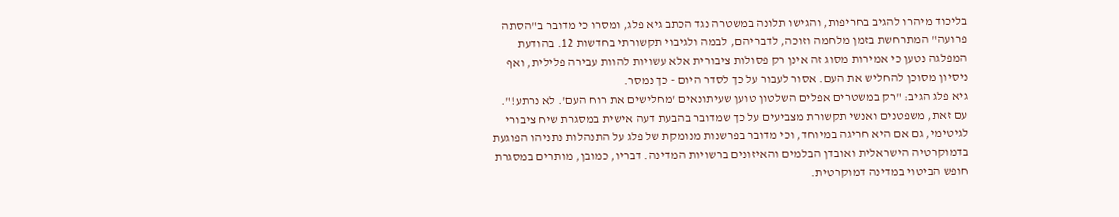בליכוד מיהרו להגיב בחריפות, והגישו תלונה במשטרה נגד הכתב גיא פלג, ומסרו כי מדובר ב"הסתה פרועה" המתרחשת בזמן מלחמה וזוכה, לדבריהם, לבמה ולגיבוי תקשורתי בחדשות 12. בהודעת המפלגה נטען כי אמירות מסוג זה אינן רק פסולות ציבורית אלא עשויות להוות עבירה פלילית, ואף ניסיון מסוכן להחליש את העם. אסור לעבור על כך לסדר היום - כך נמסר.
גיא פלג הגיב: "רק במשטרים אפלים השלטון טוען שעיתונאים 'מחלישים את רוח העם'. לא נרתע!".
עם זאת, משפטנים ואנשי תקשורת מצביעים על כך שמדובר בהבעת דעה אישית במסגרת שיח ציבורי לגיטימי, גם אם היא חריגה במיוחד, וכי מדובר בפרשנות מנומקת של פלג על התנהלות נתניהו הפוגעת בדמוקרטיה הישראלית ואובדן הבלמים והאיזונים ברשויות המדינה. דבריו, כמובן, מותרים במסגרת חופש הביטוי במדינה דמוקרטית.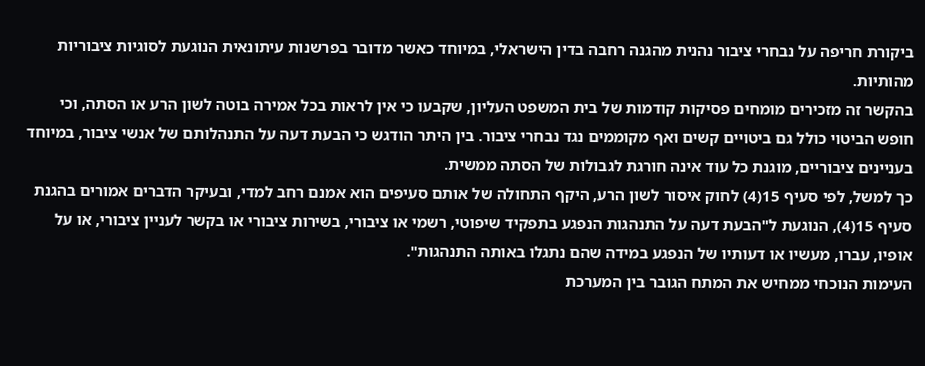ביקורת חריפה על נבחרי ציבור נהנית מהגנה רחבה בדין הישראלי, במיוחד כאשר מדובר בפרשנות עיתונאית הנוגעת לסוגיות ציבוריות מהותיות.
בהקשר זה מזכירים מומחים פסיקות קודמות של בית המשפט העליון, שקבעו כי אין לראות בכל אמירה בוטה לשון הרע או הסתה, וכי חופש הביטוי כולל גם ביטויים קשים ואף מקוממים נגד נבחרי ציבור. בין היתר הודגש כי הבעת דעה על התנהלותם של אנשי ציבור, במיוחד בעניינים ציבוריים, מוגנת כל עוד אינה חורגת לגבולות של הסתה ממשית.
כך למשל, לפי סעיף 15(4) לחוק איסור לשון הרע, היקף התחולה של אותם סעיפים הוא אמנם רחב למדי, ובעיקר הדברים אמורים בהגנת סעיף 15(4), הנוגעת ל"הבעת דעה על התנהגות הנפגע בתפקיד שיפוטי, רשמי או ציבורי, בשירות ציבורי או בקשר לעניין ציבורי, או על אופיו, עברו, מעשיו או דעותיו של הנפגע במידה שהם נתגלו באותה התנהגות".
העימות הנוכחי ממחיש את המתח הגובר בין המערכת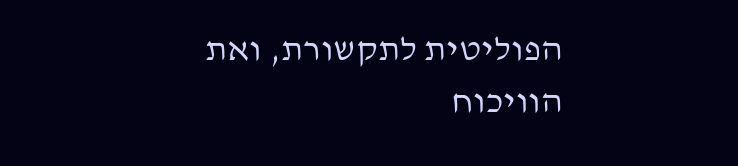הפוליטית לתקשורת, ואת הוויכוח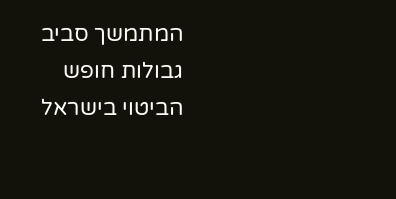המתמשך סביב גבולות חופש הביטוי בישראל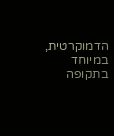הדמוקרטית, במיוחד בתקופה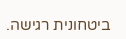ביטחונית רגישה.